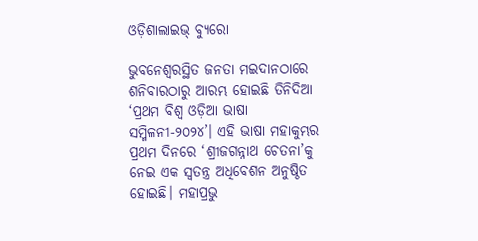ଓଡ଼ିଶାଲାଇଭ୍ ବ୍ୟୁରୋ

ଭୁବନେଶ୍ଵରସ୍ଥିତ ଜନତା ମଇଦାନଠାରେ ଶନିବାରଠାରୁ ଆରମ୍ଭ ହୋଇଛି ତିନିଦିଆ ‘ପ୍ରଥମ ବିଶ୍ଵ ଓଡ଼ିଆ ଭାଷା ସମ୍ମିଳନୀ-୨୦୨୪’। ଏହି ଭାଷା ମହାକୁମ୍ଭର ପ୍ରଥମ ଦିନରେ ‘ଶ୍ରୀଜଗନ୍ନାଥ ଚେତନା’କୁ ନେଇ ଏକ ସ୍ଵତନ୍ତ୍ର ଅଧିବେଶନ ଅନୁଷ୍ଠିତ ହୋଇଛି। ମହାପ୍ରଭୁ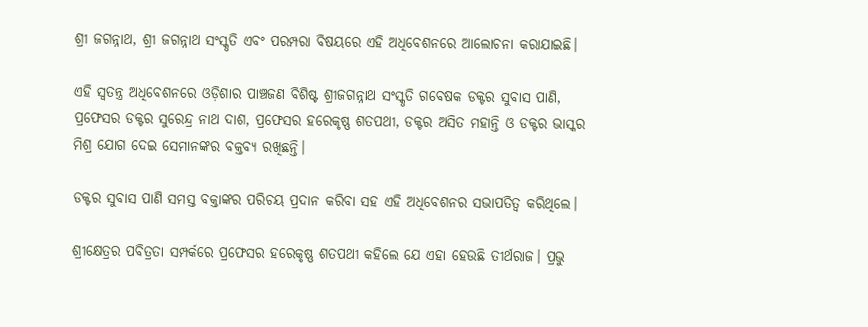ଶ୍ରୀ ଜଗନ୍ନାଥ, ଶ୍ରୀ ଜଗନ୍ନାଥ ସଂସ୍କୃତି ଏବଂ ପରମ୍ପରା ବିଷୟରେ ଏହି ଅଧିବେଶନରେ ଆଲୋଚନା କରାଯାଇଛି।

ଏହି ସ୍ଵତନ୍ତ୍ର ଅଧିବେଶନରେ ଓଡ଼ିଶାର ପାଞ୍ଚଜଣ ବିଶିଷ୍ଟ ଶ୍ରୀଜଗନ୍ନାଥ ସଂସ୍କୃତି ଗବେଷକ ଡକ୍ଟର ସୁବାସ ପାଣି, ପ୍ରଫେସର ଡକ୍ଟର ସୁରେନ୍ଦ୍ର ନାଥ ଦାଶ, ପ୍ରଫେସର ହରେକୃଷ୍ଣ ଶତପଥୀ, ଡକ୍ଟର ଅସିତ ମହାନ୍ତି ଓ ଡକ୍ଟର ଭାସ୍କର ମିଶ୍ର ଯୋଗ ଦେଇ ସେମାନଙ୍କର ବକ୍ତବ୍ୟ ରଖିଛନ୍ତି।

ଡକ୍ଟର ସୁବାସ ପାଣି ସମସ୍ତ ବକ୍ତାଙ୍କର ପରିଚୟ ପ୍ରଦାନ କରିବା ସହ ଏହି ଅଧିବେଶନର ସଭାପତିତ୍ଵ କରିଥିଲେ।

ଶ୍ରୀକ୍ଷେତ୍ରର ପବିତ୍ରତା ସମ୍ପର୍କରେ ପ୍ରଫେସର ହରେକୃଷ୍ଣ ଶତପଥୀ କହିଲେ ଯେ ଏହା ହେଉଛି ତୀର୍ଥରାଜ। ପ୍ରଭୁ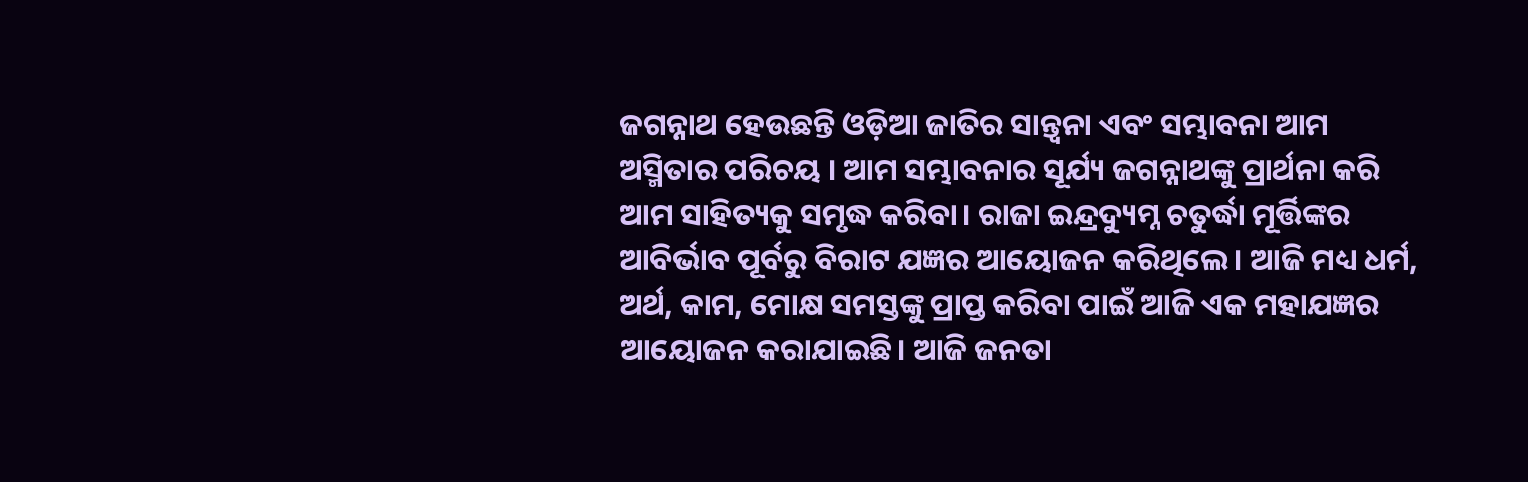ଜଗନ୍ନାଥ ହେଉଛନ୍ତି ଓଡ଼ିଆ ଜାତିର ସାନ୍ତ୍ୱନା ଏବଂ ସମ୍ଭାବନା ଆମ ଅସ୍ମିତାର ପରିଚୟ । ଆମ ସମ୍ଭାବନାର ସୂର୍ଯ୍ୟ ଜଗନ୍ନାଥଙ୍କୁ ପ୍ରାର୍ଥନା କରି ଆମ ସାହିତ୍ୟକୁ ସମୃଦ୍ଧ କରିବା। ରାଜା ଇନ୍ଦ୍ରଦ୍ୟୁମ୍ନ ଚତୁର୍ଦ୍ଧା ମୂର୍ତ୍ତିଙ୍କର ଆବିର୍ଭାବ ପୂର୍ବରୁ ବିରାଟ ଯଜ୍ଞର ଆୟୋଜନ କରିଥିଲେ। ଆଜି ମଧ୍ୟ ଧର୍ମ, ଅର୍ଥ, କାମ, ମୋକ୍ଷ ସମସ୍ତଙ୍କୁ ପ୍ରାପ୍ତ କରିବା ପାଇଁ ଆଜି ଏକ ମହାଯଜ୍ଞର ଆୟୋଜନ କରାଯାଇଛି। ଆଜି ଜନତା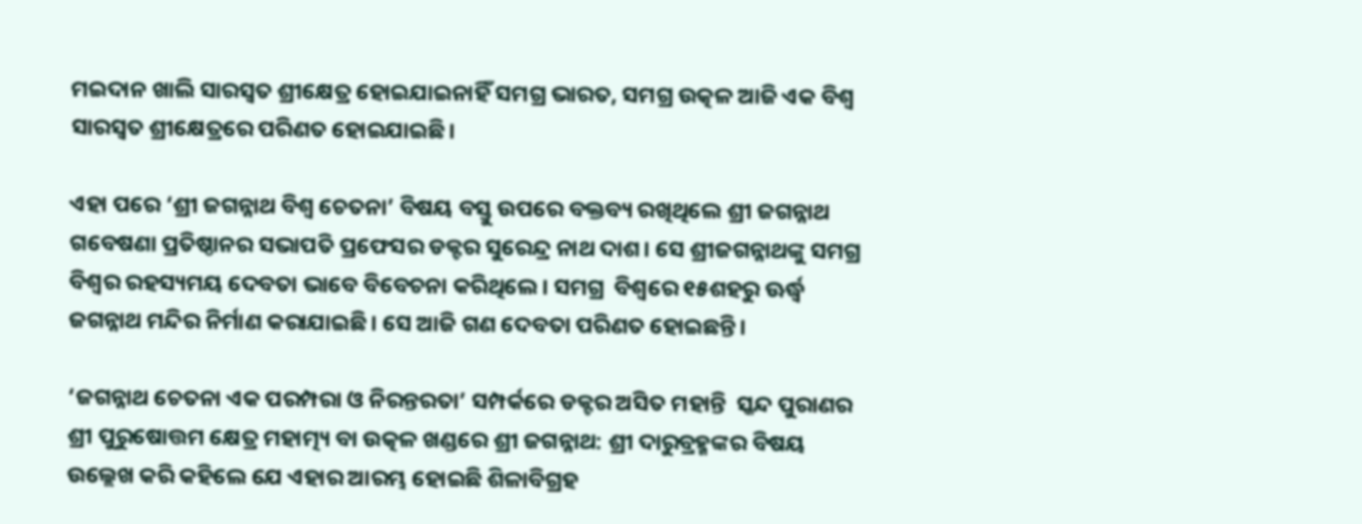ମଇଦାନ ଖାଲି ସାରସ୍ୱତ ଶ୍ରୀକ୍ଷେତ୍ର ହୋଇଯାଇନାହିଁ ସମଗ୍ର ଭାରତ, ସମଗ୍ର ଉତ୍କଳ ଆଜି ଏକ ବିଶ୍ୱ ସାରସ୍ୱତ ଶ୍ରୀକ୍ଷେତ୍ରରେ ପରିଣତ ହୋଇଯାଇଛି।

ଏହା ପରେ ‘ଶ୍ରୀ ଜଗନ୍ନାଥ ବିଶ୍ଵ ଚେତନା’ ବିଷୟ ବସ୍ତୁ ଉପରେ ବକ୍ତବ୍ୟ ରଖିଥିଲେ ଶ୍ରୀ ଜଗନ୍ନାଥ ଗବେଷଣା ପ୍ରତିଷ୍ଠାନର ସଭାପତି ପ୍ରଫେସର ଡକ୍ଟର ସୁରେନ୍ଦ୍ର ନାଥ ଦାଶ। ସେ ଶ୍ରୀଜଗନ୍ନାଥଙ୍କୁ ସମଗ୍ର ବିଶ୍ଵର ରହସ୍ୟମୟ ଦେବତା ଭାବେ ବିବେଚନା କରିଥିଲେ। ସମଗ୍ର  ବିଶ୍ଵରେ ୧୫ଶହରୁ ଊର୍ଦ୍ଧ୍ଵ ଜଗନ୍ନାଥ ମନ୍ଦିର ନିର୍ମାଣ କରାଯାଇଛି। ସେ ଆଜି ଗଣ ଦେବତା ପରିଣତ ହୋଇଛନ୍ତି।

‘ଜଗନ୍ନାଥ ଚେତନା ଏକ ପରମ୍ପରା ଓ ନିରନ୍ତରତା’ ସମ୍ପର୍କରେ ଡକ୍ଟର ଅସିତ ମହାନ୍ତି  ସ୍କନ୍ଦ ପୁରାଣର ଶ୍ରୀ ପୁରୁଷୋତ୍ତମ କ୍ଷେତ୍ର ମହାତ୍ମ୍ୟ ବା ଉତ୍କଳ ଖଣ୍ଡରେ ଶ୍ରୀ ଜଗନ୍ନାଥ: ଶ୍ରୀ ଦାରୁବ୍ରହ୍ମଙ୍କର ବିଷୟ ଉଲ୍ଲେଖ କରି କହିଲେ ଯେ ଏହାର ଆରମ୍ଭ ହୋଇଛି ଶିଳାବିଗ୍ରହ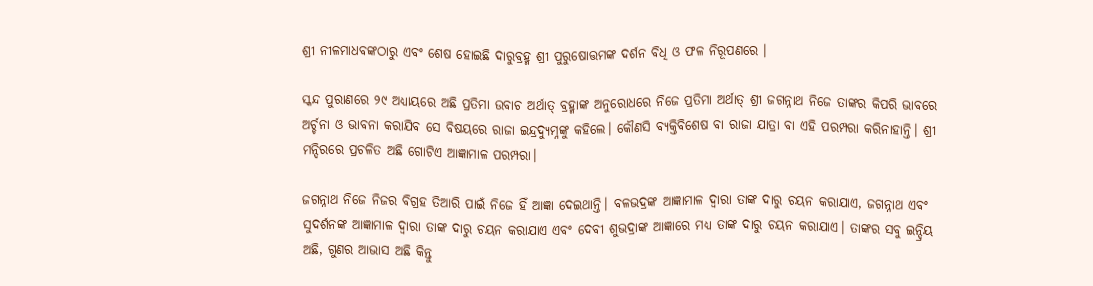ଶ୍ରୀ ନୀଳମାଧବଙ୍କଠାରୁ ଏବଂ ଶେଷ ହୋଇଛି ଦାରୁବ୍ରହ୍ମ ଶ୍ରୀ ପୁରୁଷୋତ୍ତମଙ୍କ ଦର୍ଶନ ବିଧି ଓ ଫଳ ନିରୂପଣରେ ।

ସ୍କନ୍ଦ ପୁରାଣରେ ୨୯ ଅଧ୍ୟାୟରେ ଅଛି ପ୍ରତିମା ଉବାଚ ଅର୍ଥାତ୍ ବ୍ରହ୍ମାଙ୍କ ଅନୁରୋଧରେ ନିଜେ ପ୍ରତିମା ଅର୍ଥାତ୍ ଶ୍ରୀ ଜଗନ୍ନାଥ ନିଜେ ତାଙ୍କର କିପରି ଭାବରେ ଅର୍ଚ୍ଚନା ଓ ଭାବନା କରାଯିବ ସେ ବିଷୟରେ ରାଜା ଇନ୍ଦ୍ରଦ୍ୟୁମ୍ନଙ୍କୁ କହିଲେ। କୌଣସି ବ୍ୟକ୍ତିବିଶେଷ ବା ରାଜା ଯାତ୍ରା ବା ଏହି ପରମ୍ପରା କରିନାହାନ୍ତି। ଶ୍ରୀ ମନ୍ଦିରରେ ପ୍ରଚଳିତ ଅଛି ଗୋଟିଏ ଆଜ୍ଞାମାଳ ପରମ୍ପରା।

ଜଗନ୍ନାଥ ନିଜେ ନିଜର ବିଗ୍ରହ ତିଆରି ପାଇଁ ନିଜେ ହିଁ ଆଜ୍ଞା ଦେଇଥାନ୍ତି। ବଳଭଦ୍ରଙ୍କ ଆଜ୍ଞାମାଳ ଦ୍ୱାରା ତାଙ୍କ ଦାରୁ ଚୟନ କରାଯାଏ, ଜଗନ୍ନାଥ ଏବଂ ସୁଦର୍ଶନଙ୍କ ଆଜ୍ଞାମାଳ ଦ୍ୱାରା ତାଙ୍କ ଦାରୁ ଚୟନ କରାଯାଏ ଏବଂ ଦେବୀ ଶୁଭଦ୍ରାଙ୍କ ଆଜ୍ଞାରେ ମଧ୍ୟ ତାଙ୍କ ଦାରୁ ଚୟନ କରାଯାଏ। ତାଙ୍କର ସବୁ ଇନ୍ଦ୍ରିୟ ଅଛି, ଗୁଣର ଆଭାସ ଅଛି କିନ୍ତୁ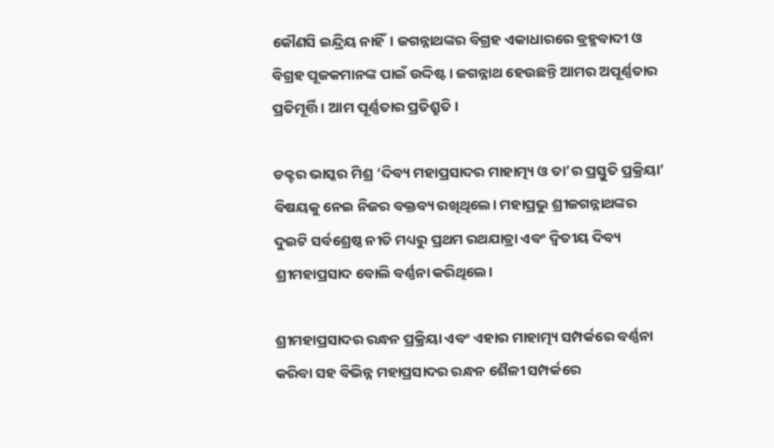କୌଣସି ଇନ୍ଦ୍ରିୟ ନାହିଁ। ଜଗନ୍ନାଥଙ୍କର ବିଗ୍ରହ ଏକାଧାରରେ ବ୍ରହ୍ମବାଦୀ ଓ ବିଗ୍ରହ ପୂଜକମାନଙ୍କ ପାଇଁ ଉଦ୍ଦିଷ୍ଟ। ଜଗନ୍ନାଥ ହେଉଛନ୍ତି ଆମର ଅପୂର୍ଣ୍ଣତାର ପ୍ରତିମୂର୍ତ୍ତି। ଆମ ପୂର୍ଣ୍ଣତାର ପ୍ରତିଶ୍ରୁତି।

ଡକ୍ଟର ଭାସ୍କର ମିଶ୍ର ‘ଦିବ୍ୟ ମହାପ୍ରସାଦର ମାହାତ୍ମ୍ୟ ଓ ତା’ର ପ୍ରସ୍ତୁତି ପ୍ରକ୍ରିୟା’ ବିଷୟକୁ ନେଇ ନିଜର ବକ୍ତବ୍ୟ ରଖିଥିଲେ। ମହାପ୍ରଭୁ ଶ୍ରୀଜଗନ୍ନାଥଙ୍କର ଦୁଇଟି ସର୍ବଶ୍ରେଷ୍ଠ ନୀତି ମଧ୍ୟରୁ ପ୍ରଥମ ରଥଯାତ୍ରା ଏବଂ ଦ୍ଵିତୀୟ ଦିବ୍ୟ ଶ୍ରୀମହାପ୍ରସାଦ ବୋଲି ବର୍ଣ୍ଣନା କରିଥିଲେ।

ଶ୍ରୀମହାପ୍ରସାଦର ରନ୍ଧନ ପ୍ରକ୍ରିୟା ଏବଂ ଏହାର ମାହାତ୍ମ୍ୟ ସମ୍ପର୍କରେ ବର୍ଣ୍ଣନା କରିବା ସହ ବିଭିନ୍ନ ମହାପ୍ରସାଦର ରନ୍ଧନ ଶୈଳୀ ସମ୍ପର୍କରେ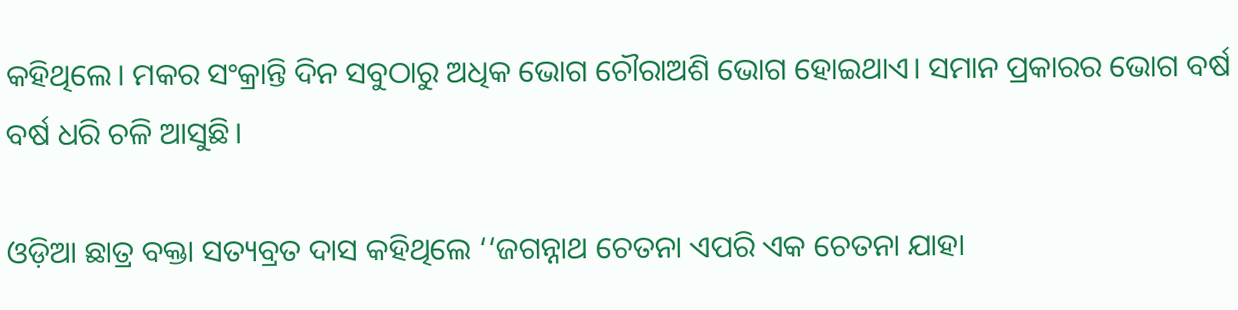କହିଥିଲେ। ମକର ସଂକ୍ରାନ୍ତି ଦିନ ସବୁଠାରୁ ଅଧିକ ଭୋଗ ଚୌରାଅଶି ଭୋଗ ହୋଇଥାଏ। ସମାନ ପ୍ରକାରର ଭୋଗ ବର୍ଷ ବର୍ଷ ଧରି ଚଳି ଆସୁଛି।

ଓଡ଼ିଆ ଛାତ୍ର ବକ୍ତା ସତ୍ୟବ୍ରତ ଦାସ କହିଥିଲେ ‘‘ଜଗନ୍ନାଥ ଚେତନା ଏପରି ଏକ ଚେତନା ଯାହା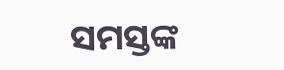ସମସ୍ତଙ୍କ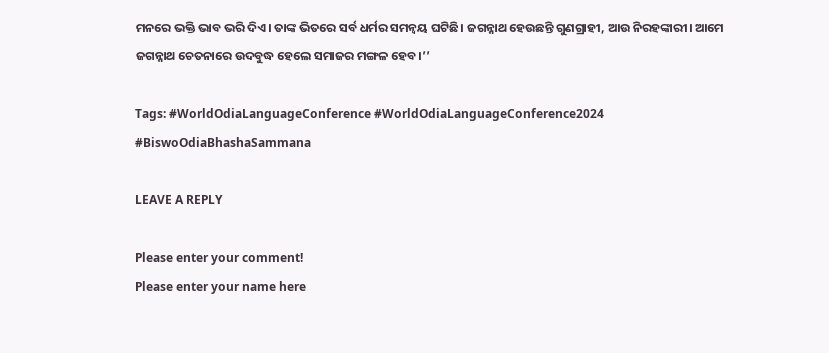ମନରେ ଭକ୍ତି ଭାବ ଭରି ଦିଏ। ତାଙ୍କ ଭିତରେ ସର୍ବ ଧର୍ମର ସମନ୍ୱୟ ଘଟିଛି। ଜଗନ୍ନାଥ ହେଉଛନ୍ତି ଗୁଣଗ୍ରାହୀ, ଆଉ ନିରହଙ୍କାରୀ। ଆମେ ଜଗନ୍ନାଥ ଚେତନାରେ ଉଦବୁଦ୍ଧ ହେଲେ ସମାଜର ମଙ୍ଗଳ ହେବ।’’

Tags: #WorldOdiaLanguageConference #WorldOdiaLanguageConference2024 #BiswoOdiaBhashaSammana

LEAVE A REPLY

Please enter your comment!
Please enter your name here